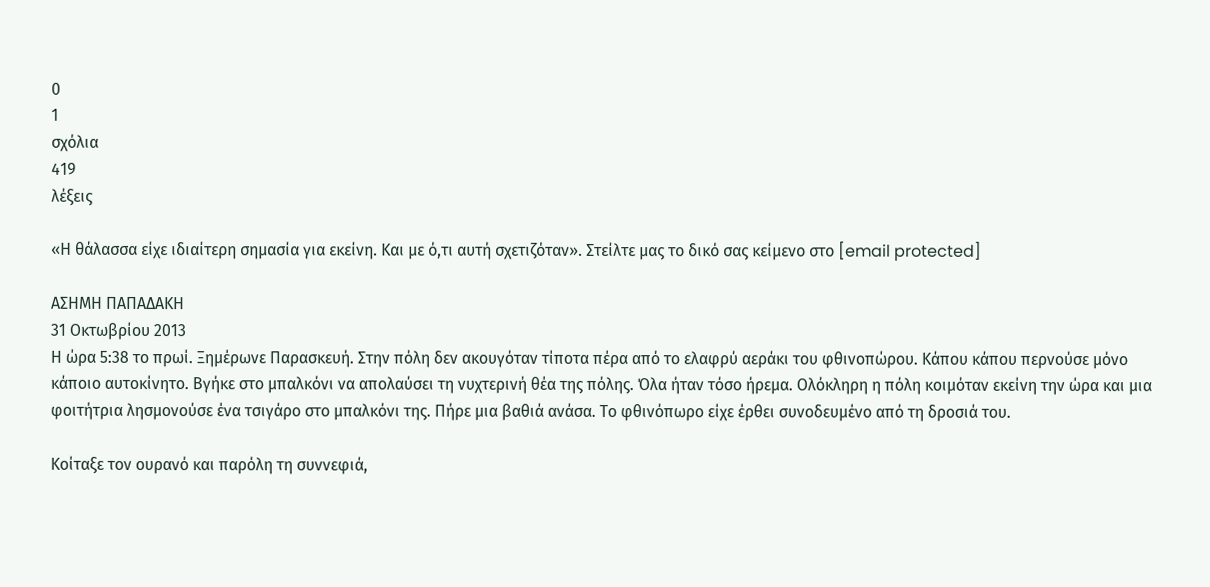0
1
σχόλια
419
λέξεις

«Η θάλασσα είχε ιδιαίτερη σημασία για εκείνη. Και με ό,τι αυτή σχετιζόταν». Στείλτε μας το δικό σας κείμενο στο [email protected]

ΑΣΗΜΗ ΠΑΠΑΔΑΚΗ
31 Οκτωβρίου 2013
Η ώρα 5:38 το πρωί. Ξημέρωνε Παρασκευή. Στην πόλη δεν ακουγόταν τίποτα πέρα από το ελαφρύ αεράκι του φθινοπώρου. Κάπου κάπου περνούσε μόνο κάποιο αυτοκίνητο. Βγήκε στο μπαλκόνι να απολαύσει τη νυχτερινή θέα της πόλης. Όλα ήταν τόσο ήρεμα. Ολόκληρη η πόλη κοιμόταν εκείνη την ώρα και μια φοιτήτρια λησμονούσε ένα τσιγάρο στο μπαλκόνι της. Πήρε μια βαθιά ανάσα. Το φθινόπωρο είχε έρθει συνοδευμένο από τη δροσιά του.

Κοίταξε τον ουρανό και παρόλη τη συννεφιά,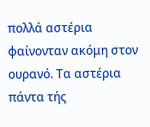πολλά αστέρια φαίνονταν ακόμη στον ουρανό. Τα αστέρια πάντα τής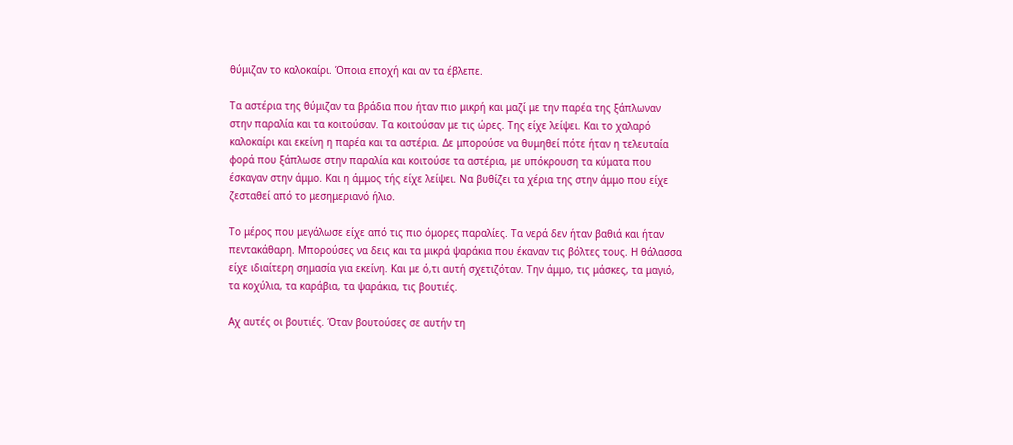θύμιζαν το καλοκαίρι. Όποια εποχή και αν τα έβλεπε.

Τα αστέρια της θύμιζαν τα βράδια που ήταν πιο μικρή και μαζί με την παρέα της ξάπλωναν στην παραλία και τα κοιτούσαν. Τα κοιτούσαν με τις ώρες. Της είχε λείψει. Και το χαλαρό καλοκαίρι και εκείνη η παρέα και τα αστέρια. Δε μπορούσε να θυμηθεί πότε ήταν η τελευταία φορά που ξάπλωσε στην παραλία και κοιτούσε τα αστέρια, με υπόκρουση τα κύματα που έσκαγαν στην άμμο. Και η άμμος τής είχε λείψει. Να βυθίζει τα χέρια της στην άμμο που είχε ζεσταθεί από το μεσημεριανό ήλιο.

Το μέρος που μεγάλωσε είχε από τις πιο όμορες παραλίες. Τα νερά δεν ήταν βαθιά και ήταν πεντακάθαρη. Μπορούσες να δεις και τα μικρά ψαράκια που έκαναν τις βόλτες τους. Η θάλασσα είχε ιδιαίτερη σημασία για εκείνη. Και με ό,τι αυτή σχετιζόταν. Την άμμο, τις μάσκες, τα μαγιό, τα κοχύλια, τα καράβια, τα ψαράκια, τις βουτιές.

Αχ αυτές οι βουτιές. Όταν βουτούσες σε αυτήν τη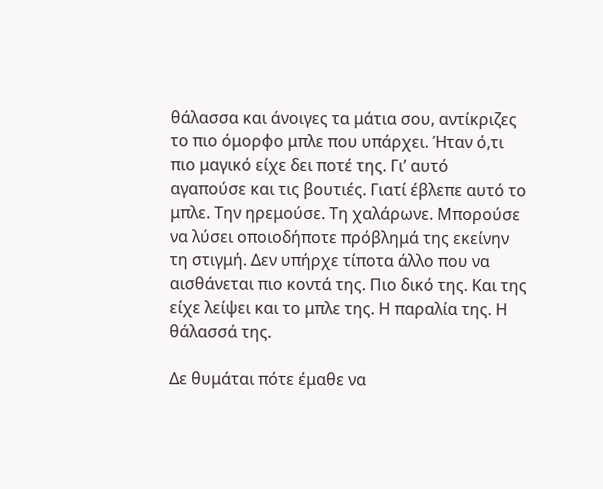θάλασσα και άνοιγες τα μάτια σου, αντίκριζες το πιο όμορφο μπλε που υπάρχει. Ήταν ό,τι πιο μαγικό είχε δει ποτέ της. Γι’ αυτό αγαπούσε και τις βουτιές. Γιατί έβλεπε αυτό το μπλε. Την ηρεμούσε. Τη χαλάρωνε. Μπορούσε να λύσει οποιοδήποτε πρόβλημά της εκείνην τη στιγμή. Δεν υπήρχε τίποτα άλλο που να αισθάνεται πιο κοντά της. Πιο δικό της. Και της είχε λείψει και το μπλε της. Η παραλία της. Η θάλασσά της.

Δε θυμάται πότε έμαθε να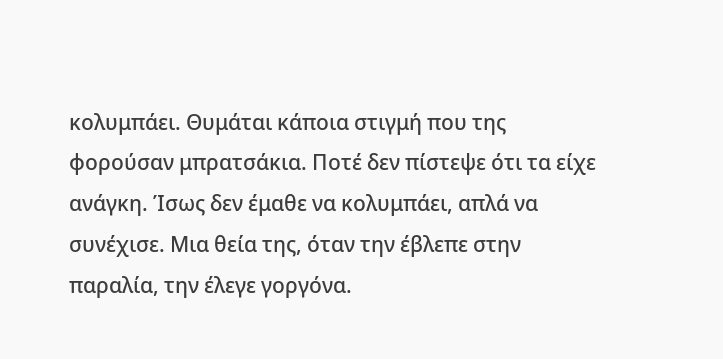κολυμπάει. Θυμάται κάποια στιγμή που της φορούσαν μπρατσάκια. Ποτέ δεν πίστεψε ότι τα είχε ανάγκη. Ίσως δεν έμαθε να κολυμπάει, απλά να συνέχισε. Μια θεία της, όταν την έβλεπε στην παραλία, την έλεγε γοργόνα.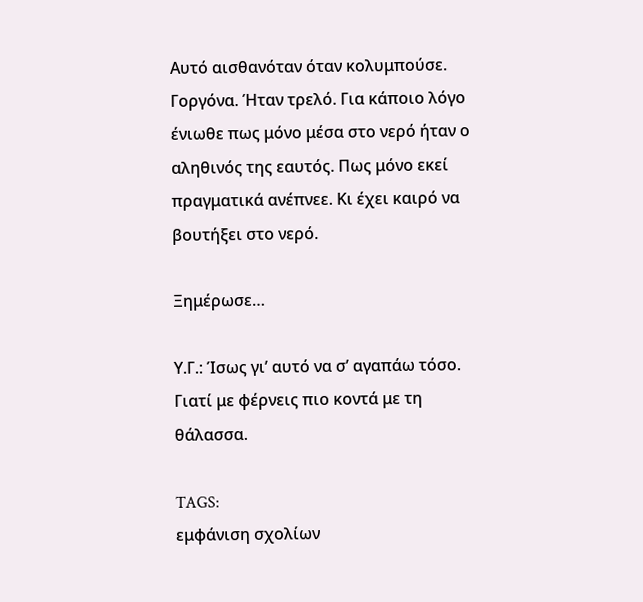Αυτό αισθανόταν όταν κολυμπούσε. Γοργόνα. Ήταν τρελό. Για κάποιο λόγο ένιωθε πως μόνο μέσα στο νερό ήταν ο αληθινός της εαυτός. Πως μόνο εκεί πραγματικά ανέπνεε. Κι έχει καιρό να βουτήξει στο νερό.

Ξημέρωσε…

Υ.Γ.: Ίσως γι’ αυτό να σ’ αγαπάω τόσο. Γιατί με φέρνεις πιο κοντά με τη θάλασσα.

TAGS:
εμφάνιση σχολίων